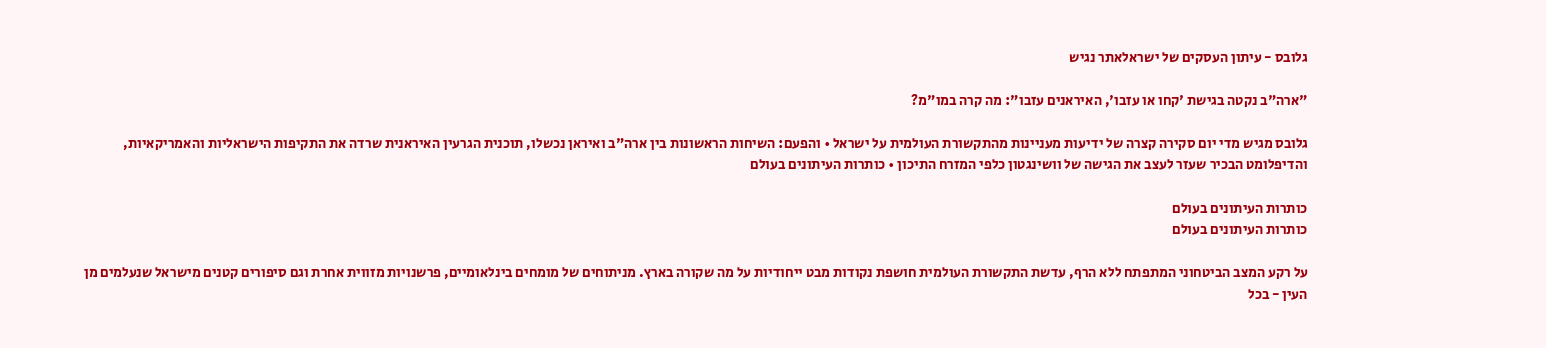גלובס - עיתון העסקים של ישראלאתר נגיש

"ארה"ב נקטה בגישת 'קחו או עזבו', האיראנים עזבו": מה קרה במו"מ?

גלובס מגיש מדי יום סקירה קצרה של ידיעות מעניינות מהתקשורת העולמית על ישראל • והפעם: השיחות הראשונות בין ארה"ב ואיראן נכשלו, תוכנית הגרעין האיראנית שרדה את התקיפות הישראליות והאמריקאיות, והדיפלומט הבכיר שעזר לעצב את הגישה של וושינגטון כלפי המזרח התיכון • כותרות העיתונים בעולם

כותרות העיתונים בעולם
כותרות העיתונים בעולם

על רקע המצב הביטחוני המתפתח ללא הרף, עדשת התקשורת העולמית חושפת נקודות מבט ייחודיות על מה שקורה בארץ. מניתוחים של מומחים בינלאומיים, פרשנויות מזווית אחרת וגם סיפורים קטנים מישראל שנעלמים מן העין - בכל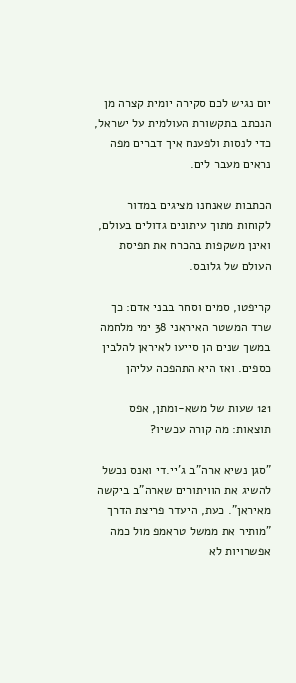יום נגיש לכם סקירה יומית קצרה מן הנכתב בתקשורת העולמית על ישראל, כדי לנסות ולפענח איך דברים מפה נראים מעבר לים.

הכתבות שאנחנו מציגים במדור לקוחות מתוך עיתונים גדולים בעולם, ואינן משקפות בהכרח את תפיסת העולם של גלובס.

קריפטו, סמים וסחר בבני אדם: כך שרד המשטר האיראני 38 ימי מלחמה
במשך שנים הן סייעו לאיראן להלבין כספים. ואז היא התהפכה עליהן

121 שעות של משא-ומתן, אפס תוצאות: מה קורה עכשיו?

"סגן נשיא ארה"ב ג'יי.די ואנס נכשל להשיג את הוויתורים שארה"ב ביקשה מאיראן". כעת, היעדר פריצת הדרך "מותיר את ממשל טראמפ מול כמה אפשרויות לא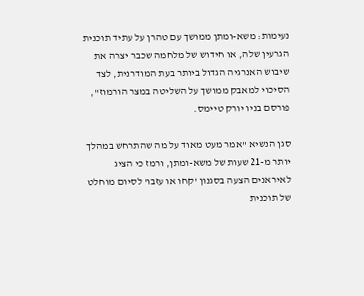נעימות: משא-ומתן ממושך עם טהרן על עתיד תוכנית הגרעין שלה, או חידוש של מלחמה שכבר יצרה את שיבוש האנרגיה הגדול ביותר בעת המודרנית, לצד הסיכוי למאבק ממושך על השליטה במצר הורמוז", פורסם בניו יורק טיימס.

סגן הנשיא "אמר מעט מאוד על מה שהתרחש במהלך יותר מ-21 שעות של משא-ומתן, ורמז כי הציג לאיראנים הצעה בסגנון 'קחו או עזבו' לסיום מוחלט של תוכנית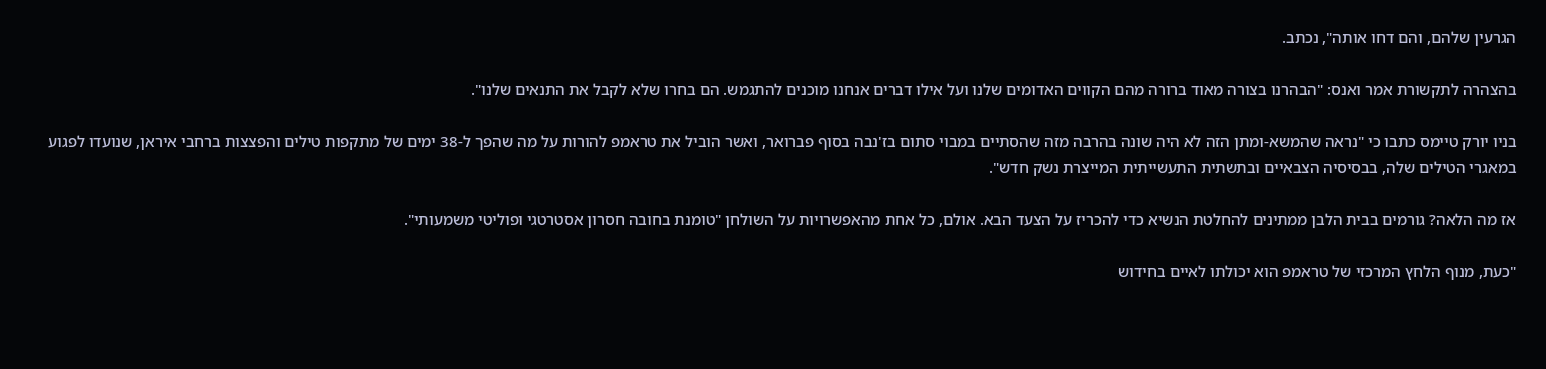הגרעין שלהם, והם דחו אותה", נכתב.

בהצהרה לתקשורת אמר ואנס: "הבהרנו בצורה מאוד ברורה מהם הקווים האדומים שלנו ועל אילו דברים אנחנו מוכנים להתגמש. הם בחרו שלא לקבל את התנאים שלנו".

בניו יורק טיימס כתבו כי "נראה שהמשא-ומתן הזה לא היה שונה בהרבה מזה שהסתיים במבוי סתום בז'נבה בסוף פברואר, ואשר הוביל את טראמפ להורות על מה שהפך ל-38 ימים של מתקפות טילים והפצצות ברחבי איראן, שנועדו לפגוע במאגרי הטילים שלה, בבסיסיה הצבאיים ובתשתית התעשייתית המייצרת נשק חדש".

אז מה הלאה? גורמים בבית הלבן ממתינים להחלטת הנשיא כדי להכריז על הצעד הבא. אולם, כל אחת מהאפשרויות על השולחן "טומנת בחובה חסרון אסטרטגי ופוליטי משמעותי".

"כעת, מנוף הלחץ המרכזי של טראמפ הוא יכולתו לאיים בחידוש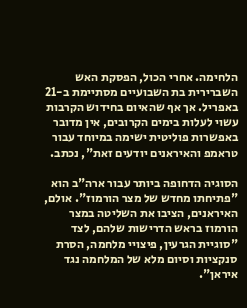הלחימה. אחרי הכול, הפסקת האש השברירית בת השבועיים מסתיימת ב-21 באפריל. אך אף שהאיום בחידוש הקרבות עשוי לעלות בימים הקרובים, אין מדובר באפשרות פוליטית ישימה במיוחד עבור טראמפ והאיראנים יודעים זאת", נכתב.

הסוגיה הדחופה ביותר עבור ארה"ב הוא "פתיחתו מחדש של מצר הורמוז". אולם, האיראנים, הציבו את השליטה במצר הורמוז בראש הדרישות שלהם, לצד "סוגיית הגרעין, פיצויי מלחמה, הסרת סנקציות וסיום מלא של המלחמה נגד איראן".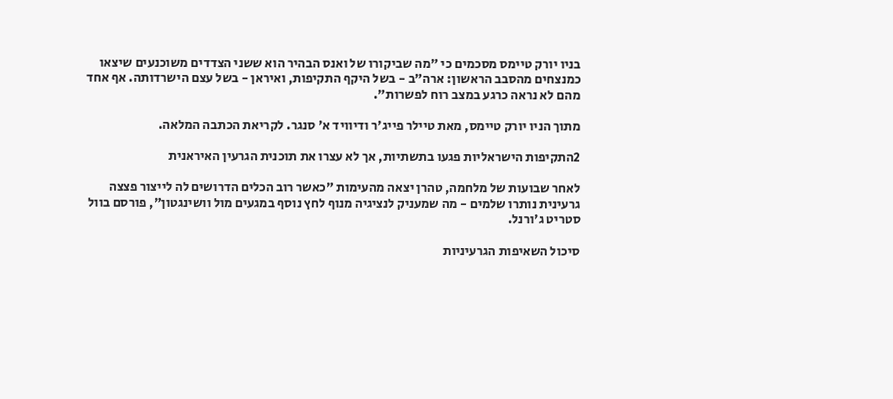בניו יורק טיימס מסכמים כי "מה שביקורו של ואנס הבהיר הוא ששני הצדדים משוכנעים שיצאו כמנצחים מהסבב הראשון: ארה"ב - בשל היקף התקיפות, ואיראן - בשל עצם הישרדותה. אף אחד מהם לא נראה כרגע במצב רוח לפשרות".

מתוך הניו יורק טיימס, מאת טיילר פייג'ר ודיוויד א' סנגר. לקריאת הכתבה המלאה.

2התקיפות הישראליות פגעו בתשתיות, אך לא עצרו את תוכנית הגרעין האיראנית

לאחר שבועות של מלחמה, טהרן יצאה מהעימות "כאשר רוב הכלים הדרושים לה לייצור פצצה גרעינית נותרו שלמים - מה שמעניק לנציגיה מנוף לחץ נוסף במגעים מול וושינגטון", פורסם בוול סטריט ג'ורנל.

סיכול השאיפות הגרעיניות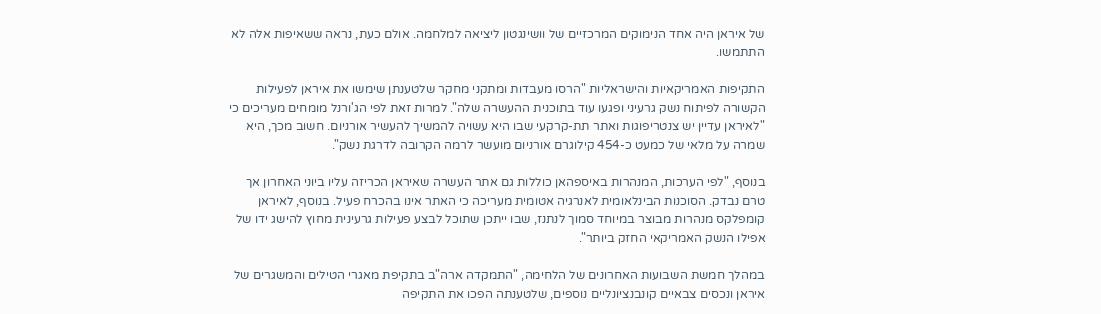של איראן היה אחד הנימוקים המרכזיים של וושינגטון ליציאה למלחמה. אולם כעת, נראה ששאיפות אלה לא התתמשו.

התקיפות האמריקאיות והישראליות "הרסו מעבדות ומתקני מחקר שלטענתן שימשו את איראן לפעילות הקשורה לפיתוח נשק גרעיני ופגעו עוד בתוכנית ההעשרה שלה". למרות זאת לפי הג'ורנל מומחים מעריכים כי "לאיראן עדיין יש צנטריפוגות ואתר תת-קרקעי שבו היא עשויה להמשיך להעשיר אורניום. חשוב מכך, היא שמרה על מלאי של כמעט כ-454 קילוגרם אורניום מועשר לרמה הקרובה לדרגת נשק".

בנוסף, "לפי הערכות, המנהרות באיספהאן כוללות גם אתר העשרה שאיראן הכריזה עליו ביוני האחרון אך טרם נבדק. הסוכנות הבינלאומית לאנרגיה אטומית מעריכה כי האתר אינו בהכרח פעיל. בנוסף, לאיראן קומפלקס מנהרות מבוצר במיוחד סמוך לנתנז, שבו ייתכן שתוכל לבצע פעילות גרעינית מחוץ להישג ידו של אפילו הנשק האמריקאי החזק ביותר".

במהלך חמשת השבועות האחרונים של הלחימה, "התמקדה ארה"ב בתקיפת מאגרי הטילים והמשגרים של איראן ונכסים צבאיים קונבנציונליים נוספים, שלטענתה הפכו את התקיפה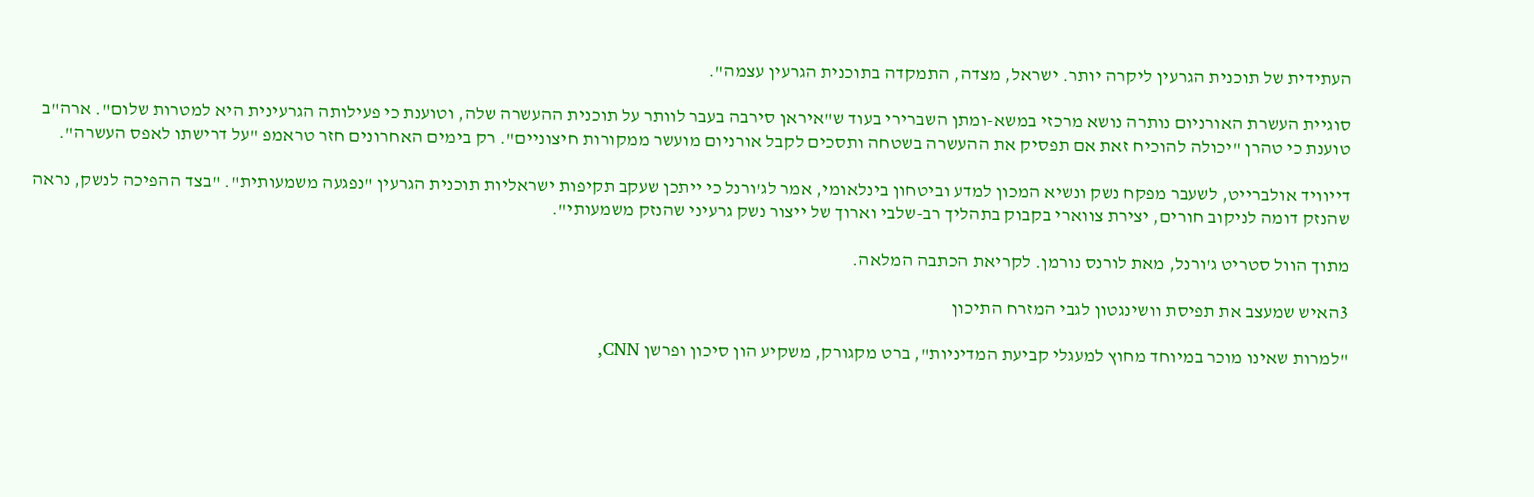העתידית של תוכנית הגרעין ליקרה יותר. ישראל, מצדה, התמקדה בתוכנית הגרעין עצמה".

סוגיית העשרת האורניום נותרה נושא מרכזי במשא-ומתן השברירי בעוד ש"איראן סירבה בעבר לוותר על תוכנית ההעשרה שלה, וטוענת כי פעילותה הגרעינית היא למטרות שלום". ארה"ב טוענת כי טהרן "יכולה להוכיח זאת אם תפסיק את ההעשרה בשטחה ותסכים לקבל אורניום מועשר ממקורות חיצוניים". רק בימים האחרונים חזר טראמפ "על דרישתו לאפס העשרה".

דייוויד אולברייט, לשעבר מפקח נשק ונשיא המכון למדע וביטחון בינלאומי, אמר לג'ורנל כי ייתכן שעקב תקיפות ישראליות תוכנית הגרעין "נפגעה משמעותית". "בצד ההפיכה לנשק, נראה שהנזק דומה לניקוב חורים, יצירת צווארי בקבוק בתהליך רב-שלבי וארוך של ייצור נשק גרעיני שהנזק משמעותי".

מתוך הוול סטריט ג'ורנל, מאת לורנס נורמן. לקריאת הכתבה המלאה.

3האיש שמעצב את תפיסת וושינגטון לגבי המזרח התיכון

"למרות שאינו מוכר במיוחד מחוץ למעגלי קביעת המדיניות", ברט מקגורק, משקיע הון סיכון ופרשן CNN,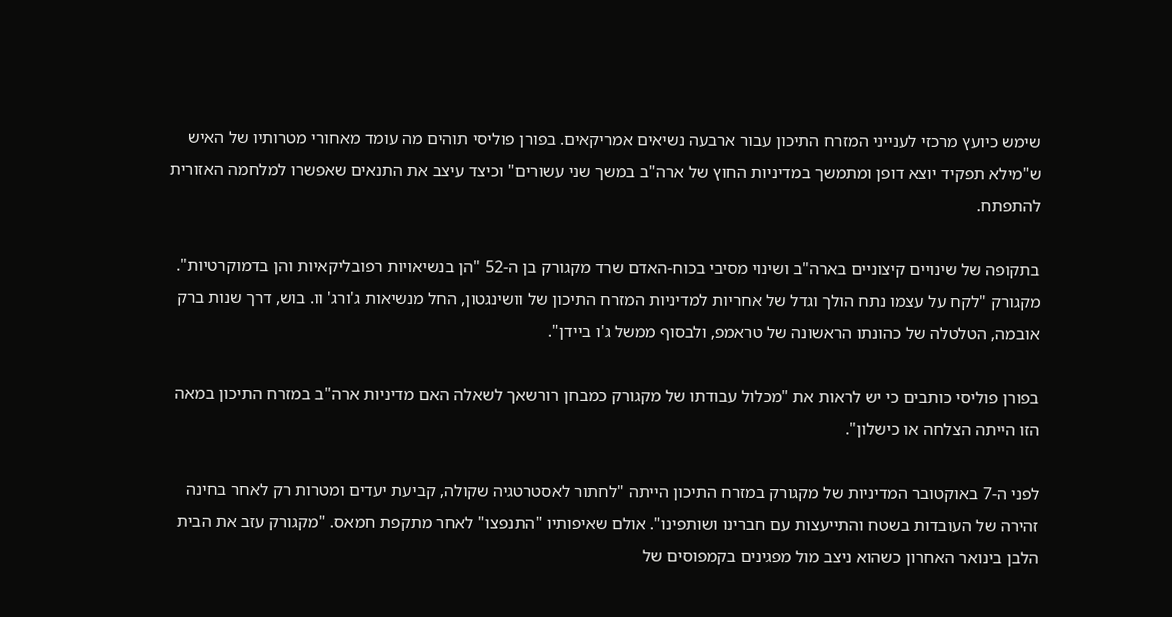שימש כיועץ מרכזי לענייני המזרח התיכון עבור ארבעה נשיאים אמריקאים. בפורן פוליסי תוהים מה עומד מאחורי מטרותיו של האיש ש"מילא תפקיד יוצא דופן ומתמשך במדיניות החוץ של ארה"ב במשך שני עשורים" וכיצד עיצב את התנאים שאפשרו למלחמה האזורית להתפתח.

בתקופה של שינויים קיצוניים בארה"ב ושינוי מסיבי בכוח-האדם שרד מקגורק בן ה-52 "הן בנשיאויות רפובליקאיות והן בדמוקרטיות". מקגורק "לקח על עצמו נתח הולך וגדל של אחריות למדיניות המזרח התיכון של וושינגטון, החל מנשיאות ג'ורג' וו. בוש, דרך שנות ברק אובמה, הטלטלה של כהונתו הראשונה של טראמפ, ולבסוף ממשל ג'ו ביידן".

בפורן פוליסי כותבים כי יש לראות את "מכלול עבודתו של מקגורק כמבחן רורשאך לשאלה האם מדיניות ארה"ב במזרח התיכון במאה הזו הייתה הצלחה או כישלון".

לפני ה-7 באוקטובר המדיניות של מקגורק במזרח התיכון הייתה "לחתור לאסטרטגיה שקולה, קביעת יעדים ומטרות רק לאחר בחינה זהירה של העובדות בשטח והתייעצות עם חברינו ושותפינו". אולם שאיפותיו "התנפצו" לאחר מתקפת חמאס. "מקגורק עזב את הבית הלבן בינואר האחרון כשהוא ניצב מול מפגינים בקמפוסים של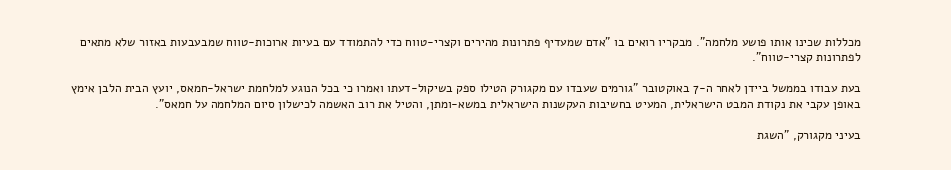מכללות שכינו אותו פושע מלחמה". מבקריו רואים בו "אדם שמעדיף פתרונות מהירים וקצרי-טווח כדי להתמודד עם בעיות ארוכות-טווח שמבעבעות באזור שלא מתאים לפתרונות קצרי-טווח".

בעת עבודו בממשל ביידן לאחר ה-7 באוקטובר "גורמים שעבדו עם מקגורק הטילו ספק בשיקול-דעתו ואמרו כי בכל הנוגע למלחמת ישראל-חמאס, יועץ הבית הלבן אימץ באופן עקבי את נקודת המבט הישראלית, המעיט בחשיבות העקשנות הישראלית במשא-ומתן, והטיל את רוב האשמה לכישלון סיום המלחמה על חמאס".

בעיני מקגורק, "השגת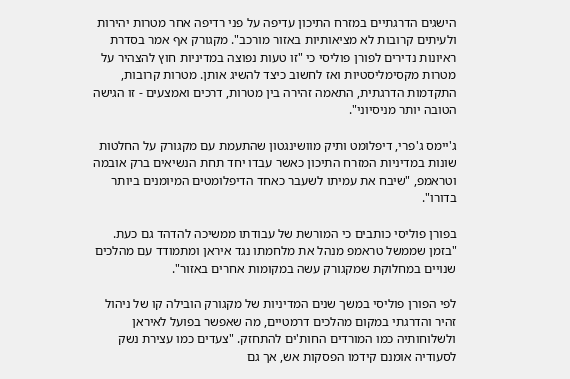הישגים הדרגתיים במזרח התיכון עדיפה על פני רדיפה אחר מטרות יהירות ולעיתים קרובות לא מציאותיות באזור מורכב". מקגורק אף אמר בסדרת ראיונות נדירים לפורן פוליסי כי "זו טעות נפוצה במדיניות חוץ להצהיר על מטרות מקסימליסטיות ואז לחשוב כיצד להשיג אותן. מטרות קרובות, התקדמות הדרגתית, התאמה זהירה בין מטרות, דרכים ואמצעים - זו הגישה הטובה יותר מניסיוני".

ג'יימס ג'פרי, דיפלומט ותיק מוושינגטון שהתעמת עם מקגורק על החלטות שונות במדיניות המזרח התיכון כאשר עבדו יחד תחת הנשיאים ברק אובמה וטראמפ, "שיבח את עמיתו לשעבר כאחד הדיפלומטים המיומנים ביותר בדורו".

בפורן פוליסי כותבים כי המורשת של עבודתו ממשיכה להדהד גם כעת. "בזמן שממשל טראמפ מנהל את מלחמתו נגד איראן ומתמודד עם מהלכים שנויים במחלוקת שמקגורק עשה במקומות אחרים באזור".

לפי הפורן פוליסי במשך שנים המדיניות של מקגורק הובילה קו של ניהול זהיר והדרגתי במקום מהלכים דרמטיים, מה שאפשר בפועל לאיראן ולשלוחותיה כמו המורדים החות'ים להתחזק. "צעדים כמו עצירת נשק לסעודיה אומנם קידמו הפסקות אש, אך גם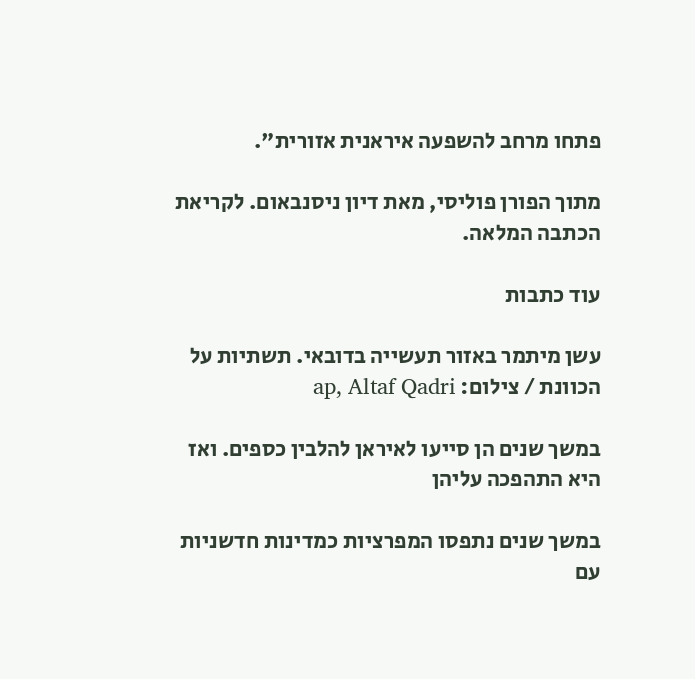פתחו מרחב להשפעה איראנית אזורית".

מתוך הפורן פוליסי, מאת דיון ניסנבאום. לקריאת הכתבה המלאה.

עוד כתבות

עשן מיתמר באזור תעשייה בדובאי. תשתיות על הכוונת / צילום: ap, Altaf Qadri

במשך שנים הן סייעו לאיראן להלבין כספים. ואז היא התהפכה עליהן

במשך שנים נתפסו המפרציות כמדינות חדשניות עם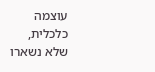עוצמה כלכלית, שלא נשארו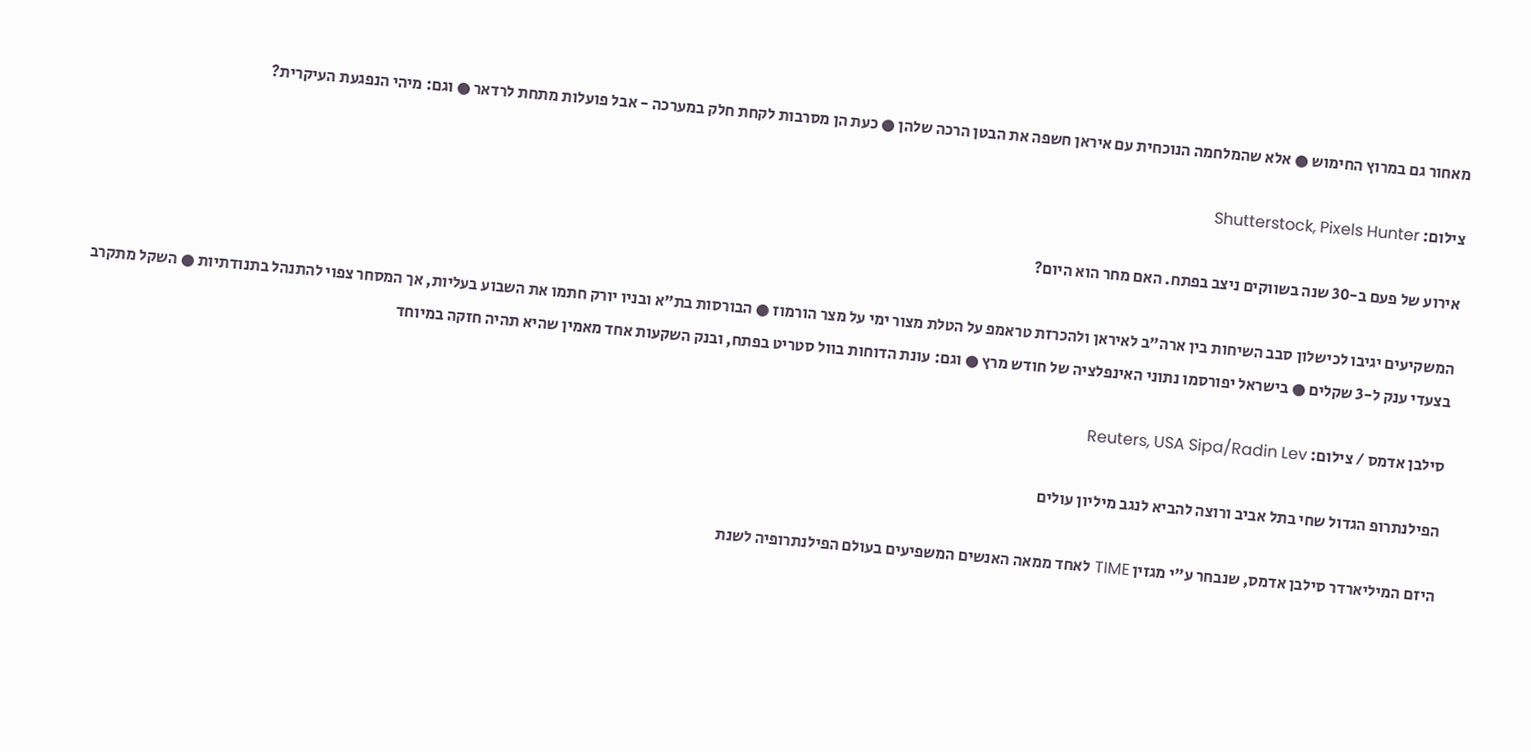מאחור גם במרוץ החימוש ● אלא שהמלחמה הנוכחית עם איראן חשפה את הבטן הרכה שלהן ● כעת הן מסרבות לקחת חלק במערכה - אבל פועלות מתחת לרדאר ● וגם: מיהי הנפגעת העיקרית?

צילום: Shutterstock, Pixels Hunter

אירוע של פעם ב-30 שנה בשווקים ניצב בפתח. האם מחר הוא היום?

המשקיעים יגיבו לכישלון סבב השיחות בין ארה"ב לאיראן ולהכרזת טראמפ על הטלת מצור ימי על מצר הורמוז ● הבורסות בת"א ובניו יורק חתמו את השבוע בעליות, אך המסחר צפוי להתנהל בתנודתיות ● השקל מתקרב בצעדי ענק ל-3 שקלים ● בישראל יפורסמו נתוני האינפלציה של חודש מרץ ● וגם: עונת הדוחות בוול סטריט בפתח, ובנק השקעות אחד מאמין שהיא תהיה חזקה במיוחד

סילבן אדמס / צילום: Reuters, USA Sipa/Radin Lev

הפילנתרופ הגדול שחי בתל אביב ורוצה להביא לנגב מיליון עולים

היזם המיליארדר סילבן אדמס, שנבחר ע"י מגזין TIME לאחד ממאה האנשים המשפיעים בעולם הפילנתרופיה לשנת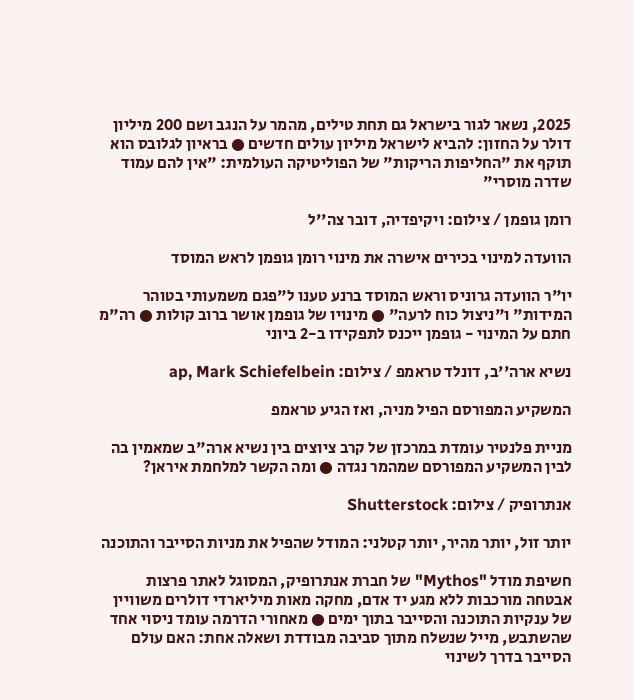2025, נשאר לגור בישראל גם תחת טילים, מהמר על הנגב ושם 200 מיליון דולר על החזון: להביא לישראל מיליון עולים חדשים ● בראיון לגלובס הוא תוקף את "החליפות הריקות" של הפוליטיקה העולמית: "אין להם עמוד שדרה מוסרי"

רומן גופמן / צילום: ויקיפדיה, דובר צה''ל

הוועדה למינוי בכירים אישרה את מינוי רומן גופמן לראש המוסד

יו"ר הוועדה גרוניס וראש המוסד ברנע טענו ל"פגם משמעותי בטוהר המידות" ו"ניצול כוח לרעה" ● מינויו של גופמן אושר ברוב קולות ● רה"מ חתם על המינוי - גופמן ייכנס לתפקידו ב-2 ביוני

נשיא ארה''ב, דונלד טראמפ / צילום: ap, Mark Schiefelbein

המשקיע המפורסם הפיל מניה, ואז הגיע טראמפ

מניית פלנטיר עומדת במרכזן של קרב ציוצים בין נשיא ארה"ב שמאמין בה לבין המשקיע המפורסם שמהמר נגדה ● ומה הקשר למלחמת איראן?

אנתרופיק / צילום: Shutterstock

יותר זול, יותר מהיר, יותר קטלני: המודל שהפיל את מניות הסייבר והתוכנה

חשיפת מודל "Mythos" של חברת אנתרופיק, המסוגל לאתר פרצות אבטחה מורכבות ללא מגע יד אדם, מחקה מאות מיליארדי דולרים משוויין של ענקיות התוכנה והסייבר בתוך ימים ● מאחורי הדרמה עומד ניסוי אחד שהשתבש, מייל שנשלח מתוך סביבה מבודדת ושאלה אחת: האם עולם הסייבר בדרך לשינוי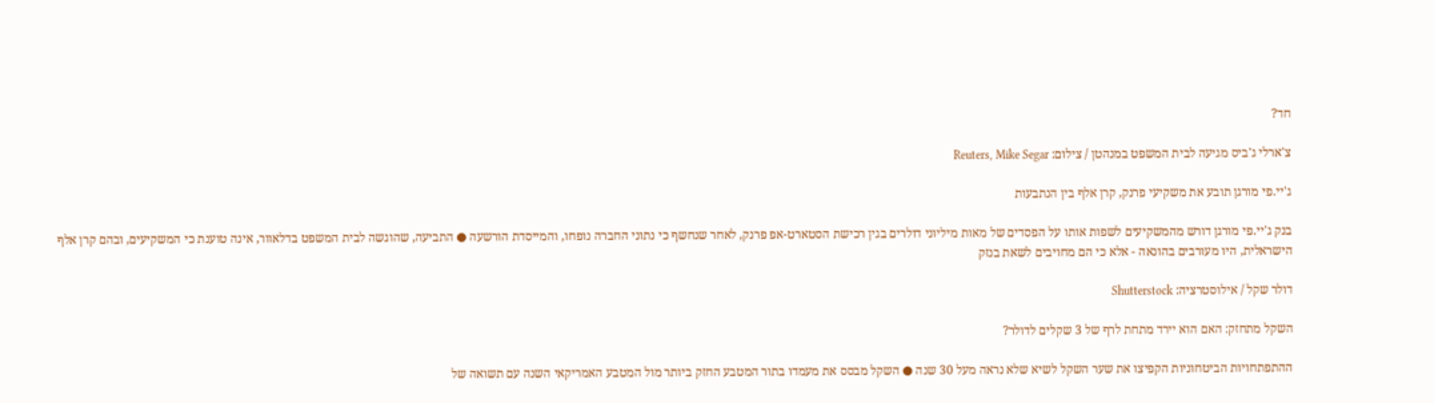חד?

צ'ארלי ג'ביס מגיעה לבית המשפט במנהטן / צילום: Reuters, Mike Segar

ג'יי.פי מורגן תובע את משקיעי פרנק, קרן אלף בין הנתבעות

בנק ג'יי.פי מורגן דורש מהמשקיעים לשפות אותו על הפסדים של מאות מיליוני דולרים בגין רכישת הסטארט-אפ פרנק, לאחר שנחשף כי נתוני החברה נופחו, והמייסדת הורשעה ● התביעה, שהוגשה לבית המשפט בדלאוור, אינה טוענת כי המשקיעים, ובהם קרן אלף הישראלית, היו מעורבים בהונאה - אלא כי הם מחויבים לשאת בנזק

דולר שקל / אילוסטרציה: Shutterstock

השקל מתחזק: האם הוא יירד מתחת לרף של 3 שקלים לדולר?

ההתפתחויות הביטחוניות הקפיצו את שער השקל לשיא שלא נראה מעל 30 שנה ● השקל מבסס את מעמדו בתור המטבע החזק ביותר מול המטבע האמריקאי השנה עם תשואה של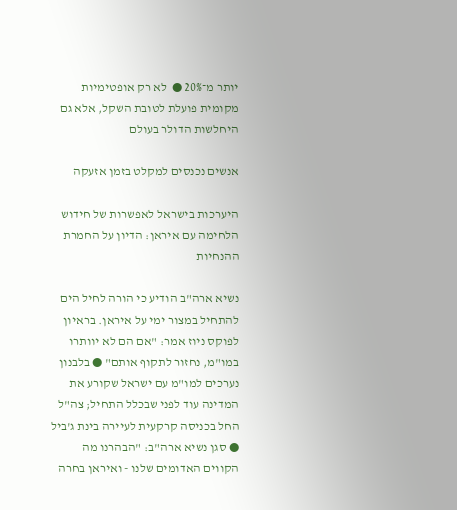יותר מ־20% ●  לא רק אופטימיות מקומית פועלת לטובת השקל, אלא גם היחלשות הדולר בעולם

אנשים נכנסים למקלט בזמן אזעקה

היערכות בישראל לאפשרות של חידוש הלחימה עם איראן: הדיון על החמרת ההנחיות

נשיא ארה"ב הודיע כי הורה לחיל הים להתחיל במצור ימי על איראן. בראיון לפוקס ניוז אמר: "אם הם לא יוותרו במו"מ, נחזור לתקוף אותם" ● בלבנון נערכים למו"מ עם ישראל שקורע את המדינה עוד לפני שבכלל התחיל; צה"ל החל בכניסה קרקעית לעיירה בינת ג'ביל ● סגן נשיא ארה"ב: "הבהרנו מה הקווים האדומים שלנו - ואיראן בחרה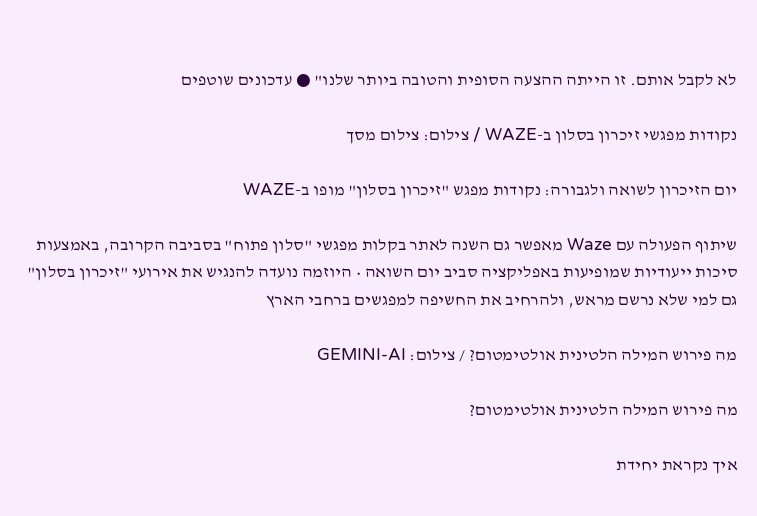לא לקבל אותם. זו הייתה ההצעה הסופית והטובה ביותר שלנו" ● עדכונים שוטפים

נקודות מפגשי זיכרון בסלון ב-WAZE / צילום: צילום מסך

יום הזיכרון לשואה ולגבורה: נקודות מפגש "זיכרון בסלון" מופו ב-WAZE

שיתוף הפעולה עם Waze מאפשר גם השנה לאתר בקלות מפגשי "סלון פתוח" בסביבה הקרובה, באמצעות סיכות ייעודיות שמופיעות באפליקציה סביב יום השואה • היוזמה נועדה להנגיש את אירועי "זיכרון בסלון" גם למי שלא נרשם מראש, ולהרחיב את החשיפה למפגשים ברחבי הארץ

מה פירוש המילה הלטינית אולטימטום? / צילום: GEMINI-AI

מה פירוש המילה הלטינית אולטימטום?

איך נקראת יחידת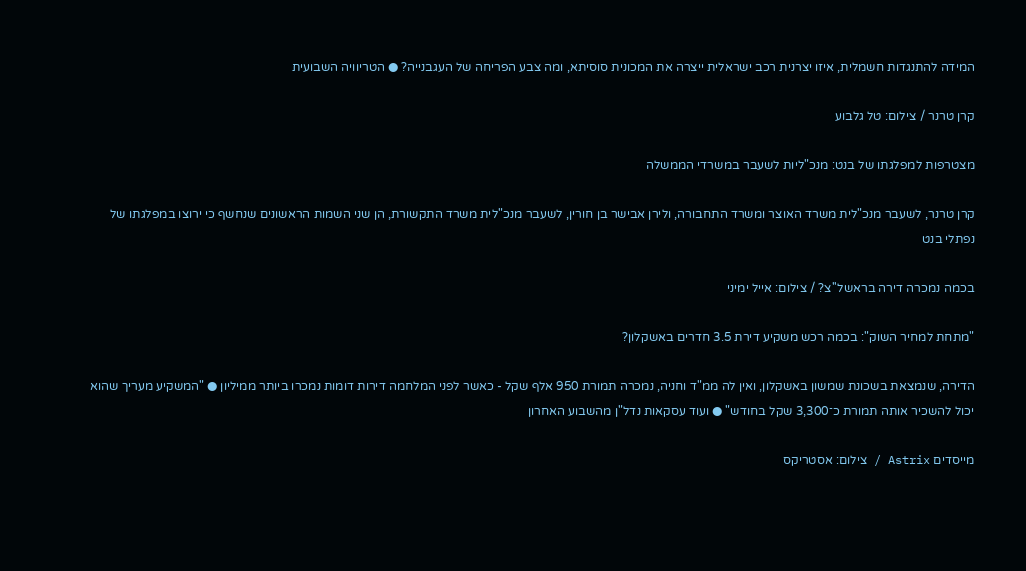המידה להתנגדות חשמלית, איזו יצרנית רכב ישראלית ייצרה את המכונית סוסיתא, ומה צבע הפריחה של העגבנייה? ● הטריוויה השבועית

קרן טרנר / צילום: טל גלבוע

מצטרפות למפלגתו של בנט: מנכ"ליות לשעבר במשרדי הממשלה

קרן טרנר, לשעבר מנכ"לית משרד האוצר ומשרד התחבורה, ולירן אבישר בן חורין, לשעבר מנכ"לית משרד התקשורת, הן שני השמות הראשונים שנחשף כי ירוצו במפלגתו של נפתלי בנט

בכמה נמכרה דירה בראשל''צ? / צילום: אייל ימיני

"מתחת למחיר השוק": בכמה רכש משקיע דירת 3.5 חדרים באשקלון?

הדירה, שנמצאת בשכונת שמשון באשקלון, ואין לה ממ"ד וחניה, נמכרה תמורת 950 אלף שקל - כאשר לפני המלחמה דירות דומות נמכרו ביותר ממיליון ● "המשקיע מעריך שהוא יכול להשכיר אותה תמורת כ־3,300 שקל בחודש" ● ועוד עסקאות נדל"ן מהשבוע האחרון

מייסדים Astrix / צילום: אסטריקס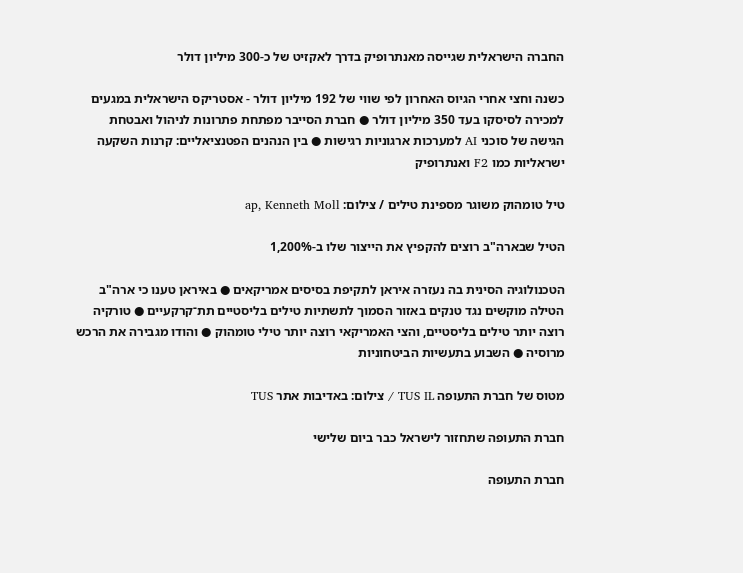החברה הישראלית שגייסה מאנתרופיק בדרך לאקזיט של כ-300 מיליון דולר

כשנה וחצי אחרי הגיוס האחרון לפי שווי של 192 מיליון דולר - אסטריקס הישראלית במגעים למכירה לסיסקו בעד 350 מיליון דולר ● חברת הסייבר מפתחת פתרונות לניהול ואבטחת הגישה של סוכני AI למערכות ארגוניות רגישות ● בין הנהנים הפטנציאליים: קרנות השקעה ישראליות כמו F2 ואנתרופיק

טיל טומהוק משוגר מספינת טילים / צילום: ap, Kenneth Moll

הטיל שבארה"ב רוצים להקפיץ את הייצור שלו ב-1,200%

הטכנולוגיה הסינית בה נעזרה איראן לתקיפת בסיסים אמריקאים ● באיראן טענו כי ארה"ב הטילה מוקשים נגד טנקים באזור הסמוך לתשתיות טילים בליסטיים תת־קרקעיים ● טורקיה רוצה יותר טילים בליסטיים, והצי האמריקאי רוצה יותר טילי טומהוק ● והודו מגבירה את הרכש מרוסיה ● השבוע בתעשיות הביטחוניות

מטוס של חברת התעופה TUS IL / צילום: באדיבות אתר TUS

חברת התעופה שתחזור לישראל כבר ביום שלישי

חברת התעופה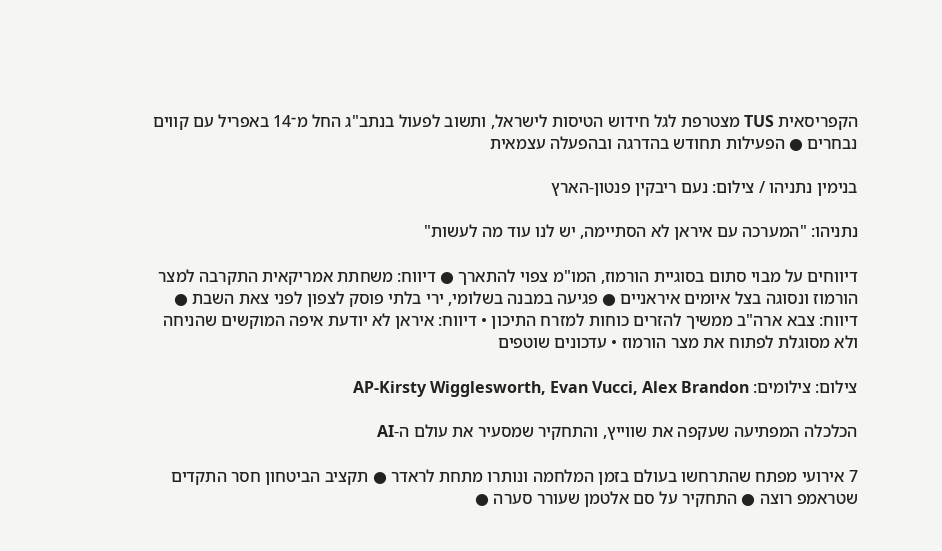הקפריסאית TUS מצטרפת לגל חידוש הטיסות לישראל, ותשוב לפעול בנתב"ג החל מ־14 באפריל עם קווים נבחרים ● הפעילות תחודש בהדרגה ובהפעלה עצמאית

בנימין נתניהו / צילום: נעם ריבקין פנטון-הארץ

נתניהו: "המערכה עם איראן לא הסתיימה, יש לנו עוד מה לעשות"

דיווחים על מבוי סתום בסוגיית הורמוז, המו"מ צפוי להתארך ● דיווח: משחתת אמריקאית התקרבה למצר הורמוז ונסוגה בצל איומים איראניים ● פגיעה במבנה בשלומי, ירי בלתי פוסק לצפון לפני צאת השבת ● דיווח: צבא ארה"ב ממשיך להזרים כוחות למזרח התיכון • דיווח: איראן לא יודעת איפה המוקשים שהניחה ולא מסוגלת לפתוח את מצר הורמוז • עדכונים שוטפים

צילום: צילומים: AP-Kirsty Wigglesworth, Evan Vucci, Alex Brandon

הכלכלה המפתיעה שעקפה את שווייץ, והתחקיר שמסעיר את עולם ה-AI

7 אירועי מפתח שהתרחשו בעולם בזמן המלחמה ונותרו מתחת לראדר ● תקציב הביטחון חסר התקדים שטראמפ רוצה ● התחקיר על סם אלטמן שעורר סערה ●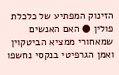הזינוק המפתיע של כלכלת פולין ● האם האנשים שמאחורי ממציא הביטקוין ואמן הגרפיטי בנקסי נחשפו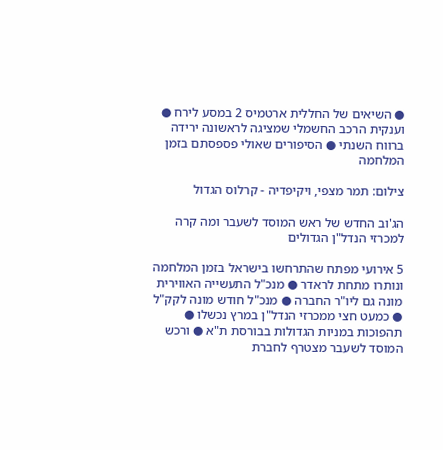● השיאים של החללית ארטמיס 2 במסע לירח ● וענקית הרכב החשמלי שמציגה לראשונה ירידה ברווח השנתי ● הסיפורים שאולי פספסתם בזמן המלחמה

צילום: תמר מצפי, ויקיפדיה - קרלוס הגדול

הג'וב החדש של ראש המוסד לשעבר ומה קרה למכרזי הנדל"ן הגדולים

5 אירועי מפתח שהתרחשו בישראל בזמן המלחמה ונותרו מתחת לראדר ● מנכ"ל התעשייה האווירית מונה גם ליו"ר החברה ● מנכ"ל חודש מונה לקק"ל ● כמעט חצי ממכרזי הנדל"ן במרץ נכשלו ● תהפוכות במניות הגדולות בבורסת ת"א ● ורכש המוסד לשעבר מצטרף לחברת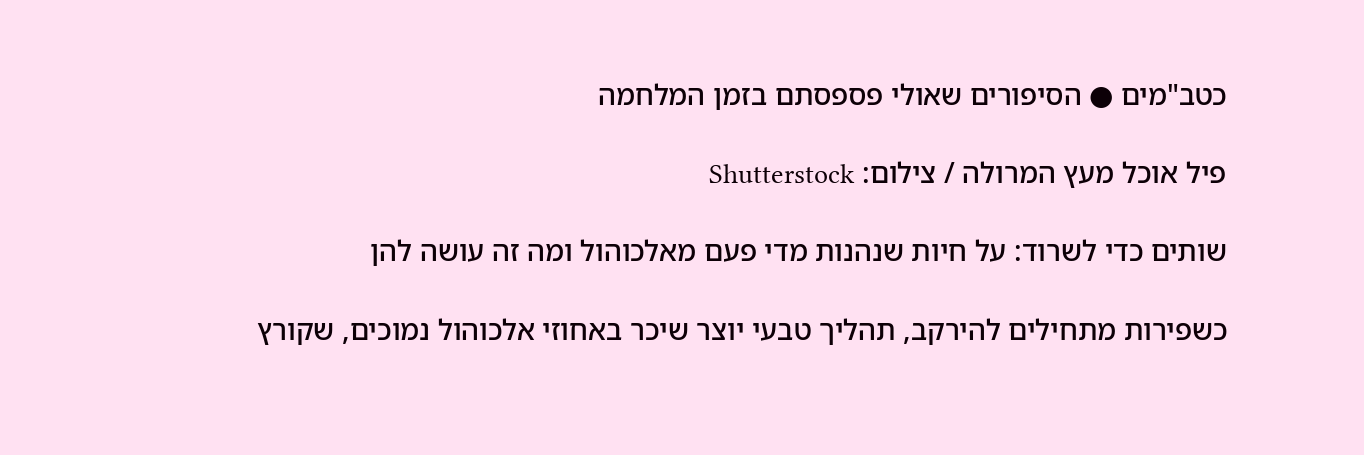כטב"מים ● הסיפורים שאולי פספסתם בזמן המלחמה

פיל אוכל מעץ המרולה / צילום: Shutterstock

שותים כדי לשרוד: על חיות שנהנות מדי פעם מאלכוהול ומה זה עושה להן

כשפירות מתחילים להירקב, תהליך טבעי יוצר שיכר באחוזי אלכוהול נמוכים, שקורץ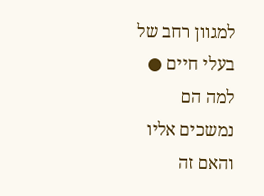למגוון רחב של בעלי חיים ● למה הם נמשכים אליו והאם זה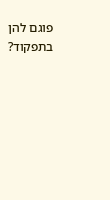פוגם להן בתפקוד?